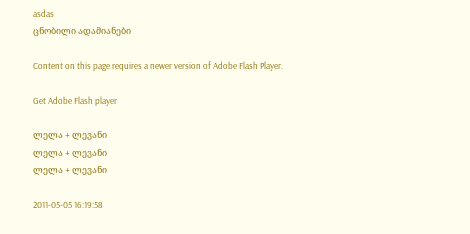asdas
ცნობილი ადამიანები

Content on this page requires a newer version of Adobe Flash Player.

Get Adobe Flash player

ლელა + ლევანი
ლელა + ლევანი
ლელა + ლევანი

2011-05-05 16:19:58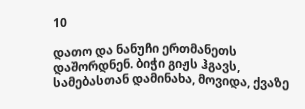10

დათო და ნანუჩი ერთმანეთს დაშორდნენ. ბიჭი გიჟს ჰგავს, სამებასთან დამინახა, მოვიდა, ქვაზე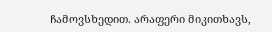ჩამოვსხედით. არაფერი მიკითხავს,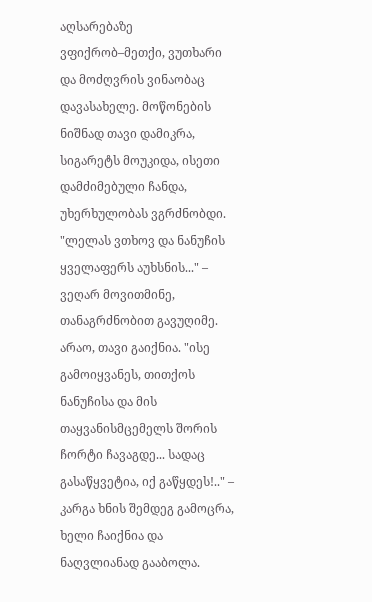აღსარებაზე ვფიქრობ–მეთქი, ვუთხარი და მოძღვრის ვინაობაც დავასახელე. მოწონების ნიშნად თავი დამიკრა, სიგარეტს მოუკიდა, ისეთი დამძიმებული ჩანდა, უხერხულობას ვგრძნობდი. "ლელას ვთხოვ და ნანუჩის ყველაფერს აუხსნის..." – ვეღარ მოვითმინე, თანაგრძნობით გავუღიმე. არაო, თავი გაიქნია. "ისე გამოიყვანეს, თითქოს ნანუჩისა და მის თაყვანისმცემელს შორის ჩორტი ჩავაგდე... სადაც გასაწყვეტია, იქ გაწყდეს!.." – კარგა ხნის შემდეგ გამოცრა, ხელი ჩაიქნია და ნაღვლიანად გააბოლა.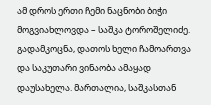ამ დროს ერთი ჩემი ნაცნობი ბიჭი მოგვიახლოვდა – საშკა ტოროშელიძე. გადამკოცნა, დათოს ხელი ჩამოართვა და საკუთარი ვინაობა ამაყად დაუსახელა. მართალია, საშკასთან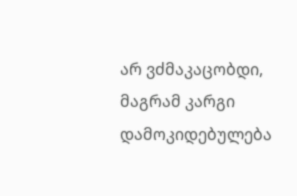არ ვძმაკაცობდი, მაგრამ კარგი დამოკიდებულება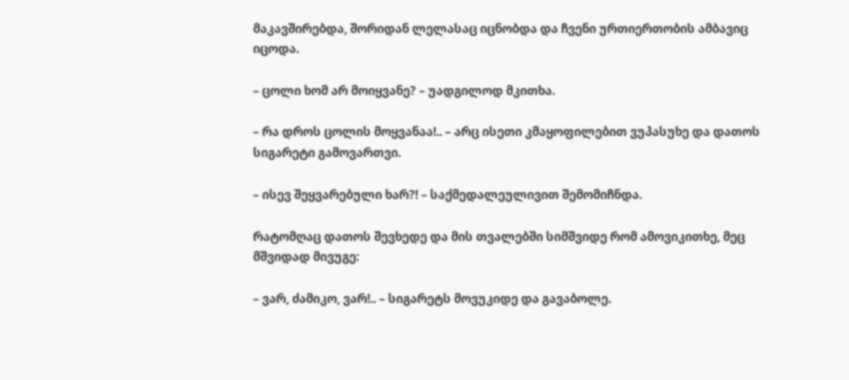მაკავშირებდა, შორიდან ლელასაც იცნობდა და ჩვენი ურთიერთობის ამბავიც იცოდა.

– ცოლი ხომ არ მოიყვანე? – უადგილოდ მკითხა.

– რა დროს ცოლის მოყვანაა!.. – არც ისეთი კმაყოფილებით ვუპასუხე და დათოს სიგარეტი გამოვართვი.

– ისევ შეყვარებული ხარ?! – საქმედალეულივით შემომიჩნდა.

რატომღაც დათოს შევხედე და მის თვალებში სიმშვიდე რომ ამოვიკითხე, მეც მშვიდად მივუგე:

– ვარ, ძამიკო, ვარ!.. – სიგარეტს მოვუკიდე და გავაბოლე.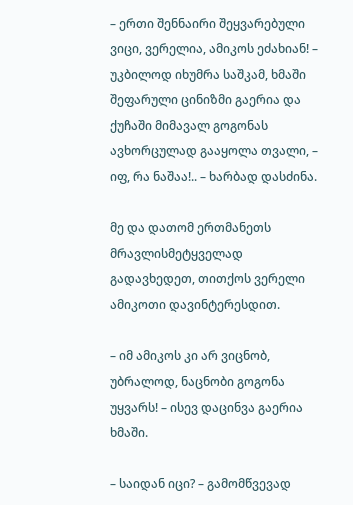– ერთი შენნაირი შეყვარებული ვიცი, ვერელია, ამიკოს ეძახიან! – უკბილოდ იხუმრა საშკამ, ხმაში შეფარული ცინიზმი გაერია და ქუჩაში მიმავალ გოგონას ავხორცულად გააყოლა თვალი, – იფ, რა ნაშაა!.. – ხარბად დასძინა.

მე და დათომ ერთმანეთს მრავლისმეტყველად გადავხედეთ, თითქოს ვერელი ამიკოთი დავინტერესდით.

– იმ ამიკოს კი არ ვიცნობ, უბრალოდ, ნაცნობი გოგონა უყვარს! – ისევ დაცინვა გაერია ხმაში.

– საიდან იცი? – გამომწვევად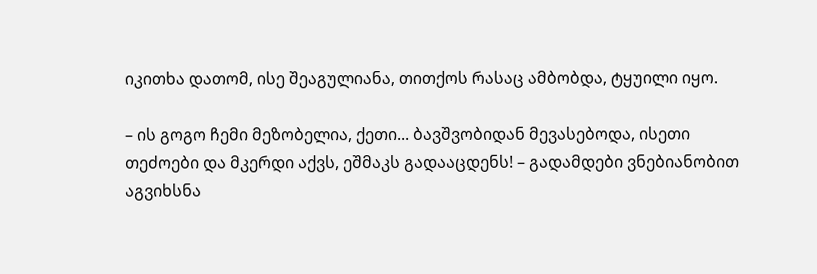იკითხა დათომ, ისე შეაგულიანა, თითქოს რასაც ამბობდა, ტყუილი იყო.

– ის გოგო ჩემი მეზობელია, ქეთი... ბავშვობიდან მევასებოდა, ისეთი თეძოები და მკერდი აქვს, ეშმაკს გადააცდენს! – გადამდები ვნებიანობით აგვიხსნა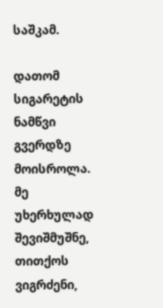საშკამ.

დათომ სიგარეტის ნამწვი გვერდზე მოისროლა. მე უხერხულად შევიშმუშნე, თითქოს ვიგრძენი,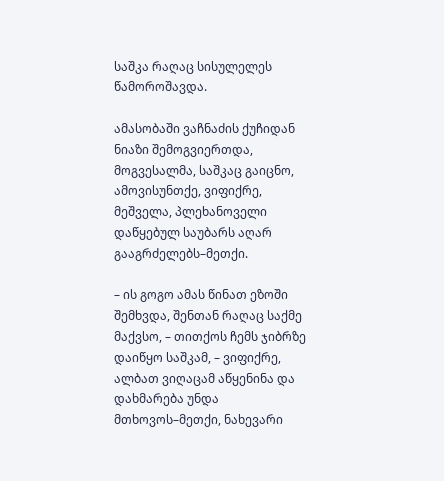საშკა რაღაც სისულელეს წამოროშავდა.

ამასობაში ვაჩნაძის ქუჩიდან ნიაზი შემოგვიერთდა, მოგვესალმა, საშკაც გაიცნო, ამოვისუნთქე, ვიფიქრე, მეშველა, პლეხანოველი დაწყებულ საუბარს აღარ გააგრძელებს–მეთქი.

– ის გოგო ამას წინათ ეზოში შემხვდა, შენთან რაღაც საქმე მაქვსო, – თითქოს ჩემს ჯიბრზე დაიწყო საშკამ, – ვიფიქრე, ალბათ ვიღაცამ აწყენინა და დახმარება უნდა მთხოვოს–მეთქი, ნახევარი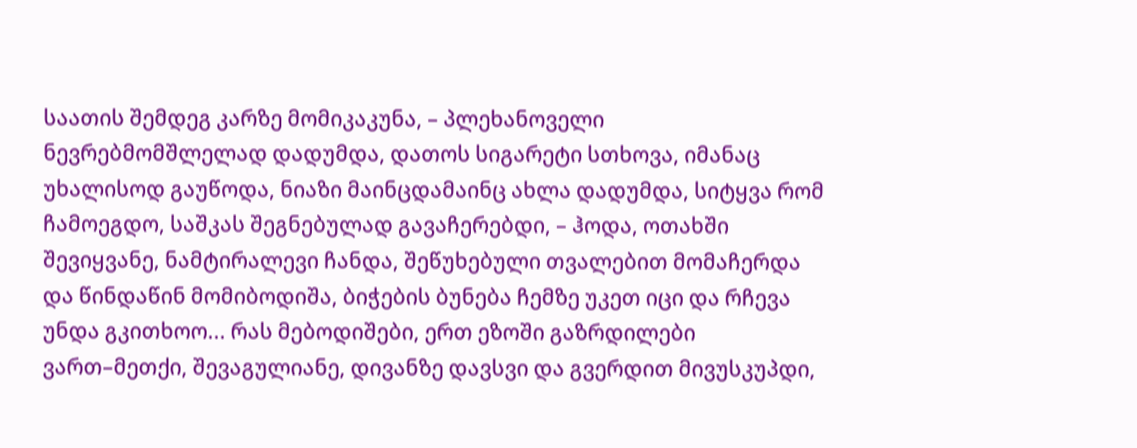საათის შემდეგ კარზე მომიკაკუნა, – პლეხანოველი ნევრებმომშლელად დადუმდა, დათოს სიგარეტი სთხოვა, იმანაც უხალისოდ გაუწოდა, ნიაზი მაინცდამაინც ახლა დადუმდა, სიტყვა რომ ჩამოეგდო, საშკას შეგნებულად გავაჩერებდი, – ჰოდა, ოთახში შევიყვანე, ნამტირალევი ჩანდა, შეწუხებული თვალებით მომაჩერდა და წინდაწინ მომიბოდიშა, ბიჭების ბუნება ჩემზე უკეთ იცი და რჩევა უნდა გკითხოო... რას მებოდიშები, ერთ ეზოში გაზრდილები ვართ–მეთქი, შევაგულიანე, დივანზე დავსვი და გვერდით მივუსკუპდი,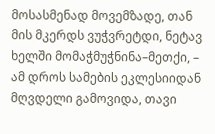მოსასმენად მოვემზადე, თან მის მკერდს ვუჭვრეტდი, ნეტავ ხელში მომაჭმუჭნინა–მეთქი, – ამ დროს სამების ეკლესიიდან მღვდელი გამოვიდა, თავი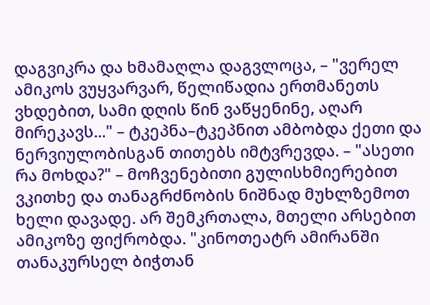დაგვიკრა და ხმამაღლა დაგვლოცა, – "ვერელ ამიკოს ვუყვარვარ, წელიწადია ერთმანეთს ვხდებით, სამი დღის წინ ვაწყენინე, აღარ მირეკავს..." – ტკეპნა–ტკეპნით ამბობდა ქეთი და ნერვიულობისგან თითებს იმტვრევდა. – "ასეთი რა მოხდა?" – მოჩვენებითი გულისხმიერებით ვკითხე და თანაგრძნობის ნიშნად მუხლზემოთ ხელი დავადე. არ შემკრთალა, მთელი არსებით ამიკოზე ფიქრობდა. "კინოთეატრ ამირანში თანაკურსელ ბიჭთან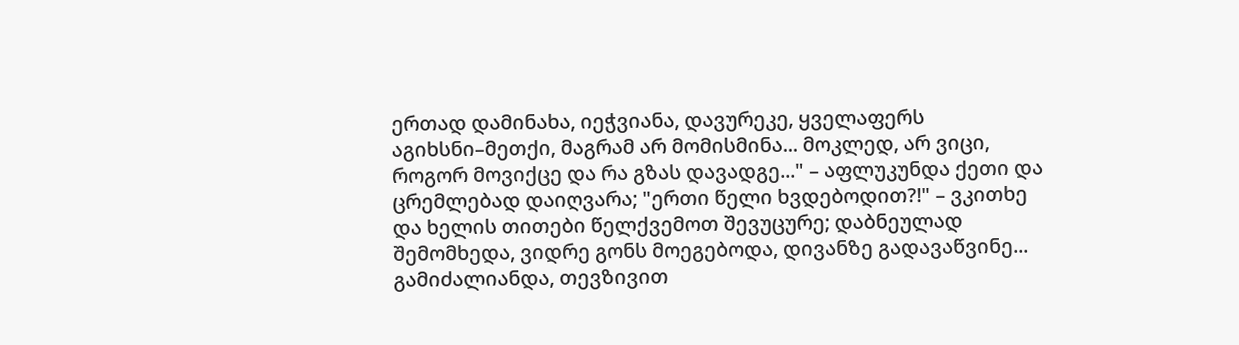ერთად დამინახა, იეჭვიანა, დავურეკე, ყველაფერს აგიხსნი–მეთქი, მაგრამ არ მომისმინა... მოკლედ, არ ვიცი, როგორ მოვიქცე და რა გზას დავადგე..." – აფლუკუნდა ქეთი და ცრემლებად დაიღვარა; "ერთი წელი ხვდებოდით?!" – ვკითხე და ხელის თითები წელქვემოთ შევუცურე; დაბნეულად შემომხედა, ვიდრე გონს მოეგებოდა, დივანზე გადავაწვინე... გამიძალიანდა, თევზივით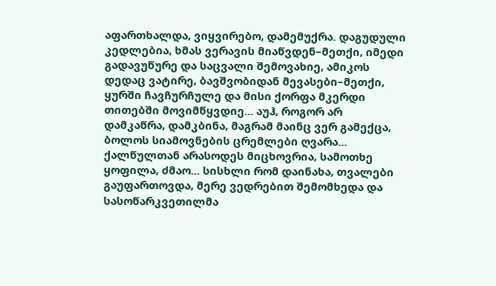აფართხალდა, ვიყვირებო, დამემუქრა. დაგუდული კედლებია, ხმას ვერავის მიაწვდენ–მეთქი, იმედი გადავუწურე და საცვალი შემოვახიე, ამიკოს დედაც ვატირე, ბავშვობიდან მევასები–მეთქი, ყურში ჩავჩურჩულე და მისი ქორფა მკერდი თითებში მოვიმწყვდიე... აუჰ, როგორ არ დამკაწრა, დამკბინა, მაგრამ მაინც ვერ გამექცა, ბოლოს სიამოვნების ცრემლები ღვარა... ქალწულთან არასოდეს მიცხოვრია, სამოთხე ყოფილა, ძმაო... სისხლი რომ დაინახა, თვალები გაუფართოვდა, მერე ვედრებით შემომხედა და სასოწარკვეთილმა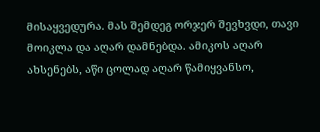მისაყვედურა. მას შემდეგ ორჯერ შევხვდი, თავი მოიკლა და აღარ დამნებდა. ამიკოს აღარ ახსენებს, აწი ცოლად აღარ წამიყვანსო,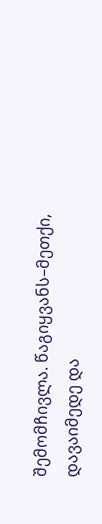შემომჩივლა. წაგიყვანს–მეთქი, დავაიმედე და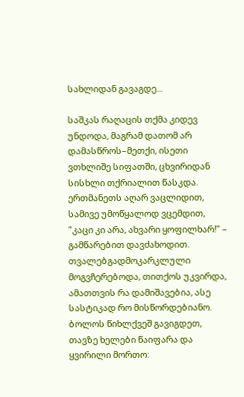სახლიდან გავაგდე...

საშკას რაღაცის თქმა კიდევ უნდოდა, მაგრამ დათომ არ დამასწროს–მეთქი, ისეთი ვთხლიშე სიფათში, ცხვირიდან სისხლი თქრიალით წასკდა. ერთმანეთს აღარ ვაცლიდით, სამივე უმოწყალოდ ვცემდით, "კაცი კი არა, ახვარი ყოფილხარ!" – გამწარებით დავძახოდით. თვალებგადმოკარკლული მოგვჩერებოდა, თითქოს უკვირდა, ამათთვის რა დამიშავებია, ასე სასტიკად რო მისწორდებიანო. ბოლოს წიხლქვეშ გავიგდეთ, თავზე ხელები წაიფარა და ყვირილი მორთო: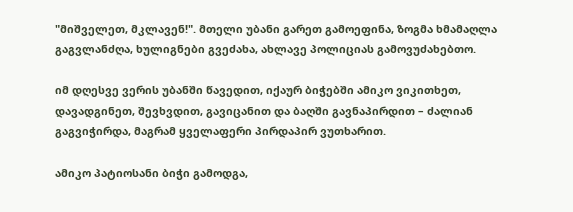"მიშველეთ, მკლავენ!". მთელი უბანი გარეთ გამოეფინა, ზოგმა ხმამაღლა გაგვლანძღა, ხულიგნები გვეძახა, ახლავე პოლიციას გამოვუძახებთო.

იმ დღესვე ვერის უბანში წავედით, იქაურ ბიჭებში ამიკო ვიკითხეთ, დავადგინეთ, შევხვდით, გავიცანით და ბაღში გავნაპირდით – ძალიან გაგვიჭირდა, მაგრამ ყველაფერი პირდაპირ ვუთხარით.

ამიკო პატიოსანი ბიჭი გამოდგა,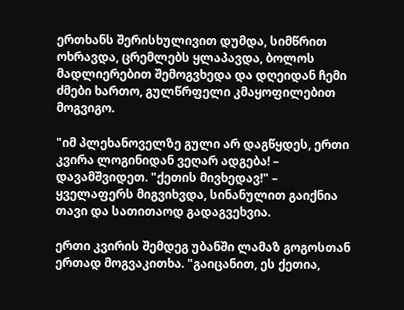ერთხანს შერისხულივით დუმდა, სიმწრით ოხრავდა, ცრემლებს ყლაპავდა, ბოლოს მადლიერებით შემოგვხედა და დღეიდან ჩემი ძმები ხართო, გულწრფელი კმაყოფილებით მოგვიგო.

"იმ პლეხანოველზე გული არ დაგწყდეს, ერთი კვირა ლოგინიდან ვეღარ ადგება! – დავამშვიდეთ. "ქეთის მივხედავ!" – ყველაფერს მიგვიხვდა, სინანულით გაიქნია თავი და სათითაოდ გადაგვეხვია.

ერთი კვირის შემდეგ უბანში ლამაზ გოგოსთან ერთად მოგვაკითხა. "გაიცანით, ეს ქეთია,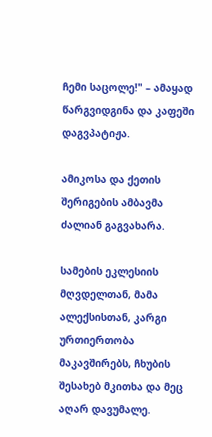ჩემი საცოლე!" – ამაყად წარგვიდგინა და კაფეში დაგვპატიჟა.

ამიკოსა და ქეთის შერიგების ამბავმა ძალიან გაგვახარა.

სამების ეკლესიის მღვდელთან, მამა ალექსისთან, კარგი ურთიერთობა მაკავშირებს, ჩხუბის შესახებ მკითხა და მეც აღარ დავუმალე.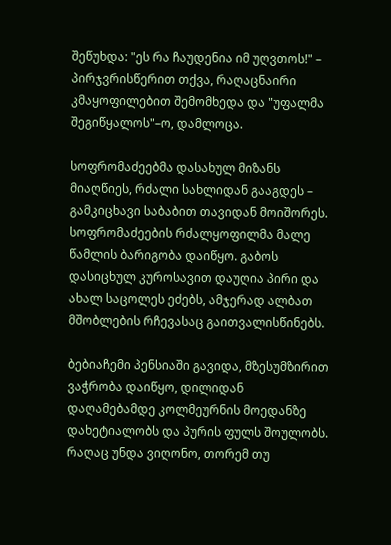შეწუხდა: "ეს რა ჩაუდენია იმ უღვთოს!" – პირჯვრისწერით თქვა, რაღაცნაირი კმაყოფილებით შემომხედა და "უფალმა შეგიწყალოს"–ო, დამლოცა.

სოფრომაძეებმა დასახულ მიზანს მიაღწიეს, რძალი სახლიდან გააგდეს – გამკიცხავი საბაბით თავიდან მოიშორეს. სოფრომაძეების რძალყოფილმა მალე წამლის ბარიგობა დაიწყო. გაბოს დასიცხულ კუროსავით დაუღია პირი და ახალ საცოლეს ეძებს, ამჯერად ალბათ მშობლების რჩევასაც გაითვალისწინებს.

ბებიაჩემი პენსიაში გავიდა, მზესუმზირით ვაჭრობა დაიწყო, დილიდან დაღამებამდე კოლმეურნის მოედანზე დახეტიალობს და პურის ფულს შოულობს. რაღაც უნდა ვიღონო, თორემ თუ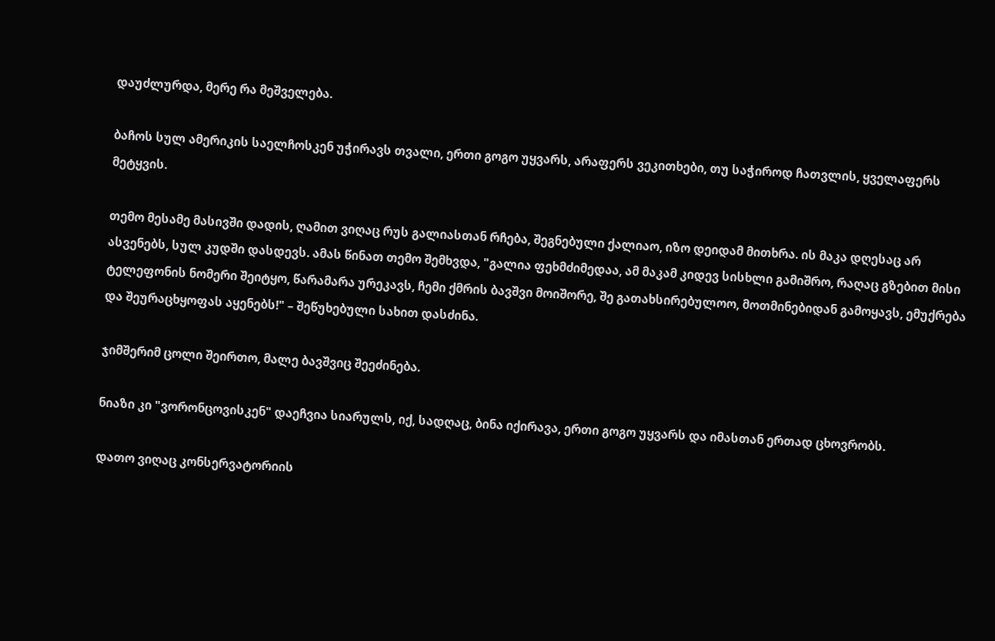დაუძლურდა, მერე რა მეშველება.

ბაჩოს სულ ამერიკის საელჩოსკენ უჭირავს თვალი, ერთი გოგო უყვარს, არაფერს ვეკითხები, თუ საჭიროდ ჩათვლის, ყველაფერს მეტყვის.

თემო მესამე მასივში დადის, ღამით ვიღაც რუს გალიასთან რჩება, შეგნებული ქალიაო, იზო დეიდამ მითხრა. ის მაკა დღესაც არ ასვენებს, სულ კუდში დასდევს. ამას წინათ თემო შემხვდა, "გალია ფეხმძიმედაა, ამ მაკამ კიდევ სისხლი გამიშრო, რაღაც გზებით მისი ტელეფონის ნომერი შეიტყო, წარამარა ურეკავს, ჩემი ქმრის ბავშვი მოიშორე, შე გათახსირებულოო, მოთმინებიდან გამოყავს, ემუქრება და შეურაცხყოფას აყენებს!" – შეწუხებული სახით დასძინა.

ჯიმშერიმ ცოლი შეირთო, მალე ბავშვიც შეეძინება.

ნიაზი კი "ვორონცოვისკენ" დაეჩვია სიარულს, იქ, სადღაც, ბინა იქირავა, ერთი გოგო უყვარს და იმასთან ერთად ცხოვრობს.

დათო ვიღაც კონსერვატორიის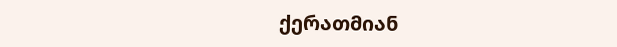ქერათმიან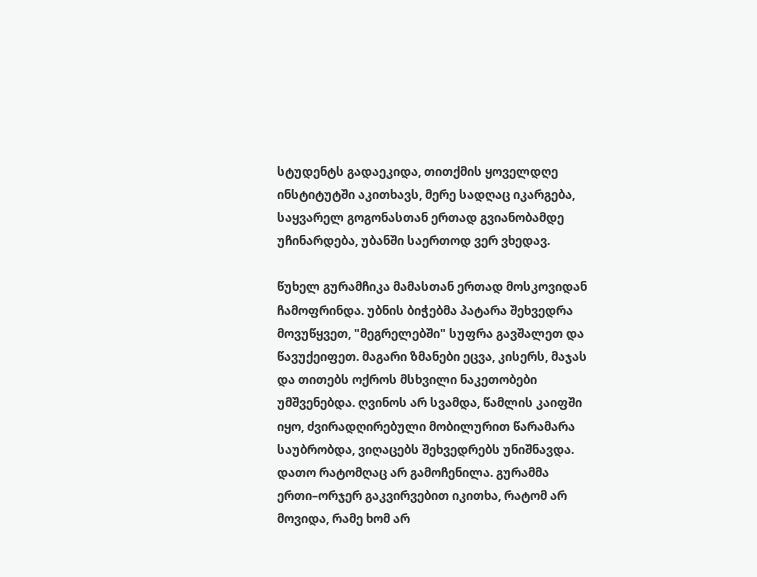სტუდენტს გადაეკიდა, თითქმის ყოველდღე ინსტიტუტში აკითხავს, მერე სადღაც იკარგება, საყვარელ გოგონასთან ერთად გვიანობამდე უჩინარდება, უბანში საერთოდ ვერ ვხედავ.

წუხელ გურამჩიკა მამასთან ერთად მოსკოვიდან ჩამოფრინდა. უბნის ბიჭებმა პატარა შეხვედრა მოვუწყვეთ, "მეგრელებში" სუფრა გავშალეთ და წავუქეიფეთ. მაგარი ზმანები ეცვა, კისერს, მაჯას და თითებს ოქროს მსხვილი ნაკეთობები უმშვენებდა. ღვინოს არ სვამდა, წამლის კაიფში იყო, ძვირადღირებული მობილურით წარამარა საუბრობდა, ვიღაცებს შეხვედრებს უნიშნავდა. დათო რატომღაც არ გამოჩენილა. გურამმა ერთი–ორჯერ გაკვირვებით იკითხა, რატომ არ მოვიდა, რამე ხომ არ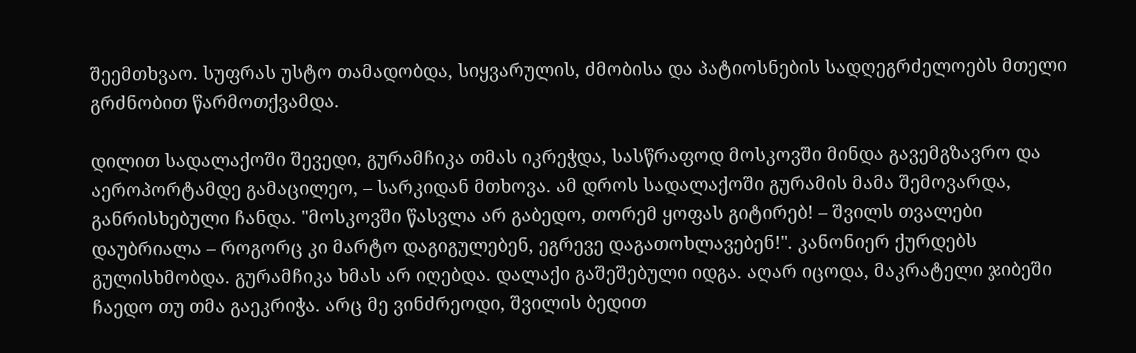შეემთხვაო. სუფრას უსტო თამადობდა, სიყვარულის, ძმობისა და პატიოსნების სადღეგრძელოებს მთელი გრძნობით წარმოთქვამდა.

დილით სადალაქოში შევედი, გურამჩიკა თმას იკრეჭდა, სასწრაფოდ მოსკოვში მინდა გავემგზავრო და აეროპორტამდე გამაცილეო, – სარკიდან მთხოვა. ამ დროს სადალაქოში გურამის მამა შემოვარდა, განრისხებული ჩანდა. "მოსკოვში წასვლა არ გაბედო, თორემ ყოფას გიტირებ! – შვილს თვალები დაუბრიალა – როგორც კი მარტო დაგიგულებენ, ეგრევე დაგათოხლავებენ!". კანონიერ ქურდებს გულისხმობდა. გურამჩიკა ხმას არ იღებდა. დალაქი გაშეშებული იდგა. აღარ იცოდა, მაკრატელი ჯიბეში ჩაედო თუ თმა გაეკრიჭა. არც მე ვინძრეოდი, შვილის ბედით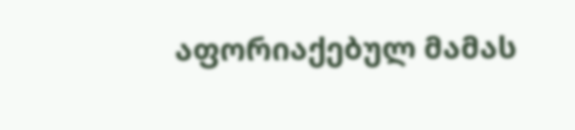აფორიაქებულ მამას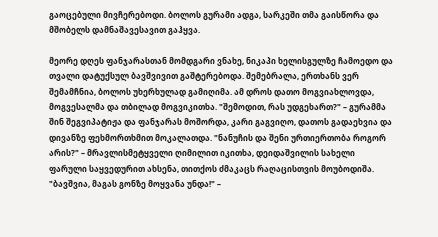გაოცებული მივჩერებოდი. ბოლოს გურამი ადგა, სარკეში თმა გაისწორა და მშობელს დამნაშავესავით გაჰყვა.

მეორე დღეს ფანჯარასთან მომდგარი ვნახე, ნიკაპი ხელისგულზე ჩამოედო და თვალი დატუქსულ ბავშვივით გაშტერებოდა. შემებრალა, ერთხანს ვერ შემამჩნია, ბოლოს უხერხულად გამიღიმა. ამ დროს დათო მოგვიახლოვდა, მოგვესალმა და თბილად მოგვიკითხა. "შემოდით, რას უდგეხართ?" – გურამმა შინ შეგვიპატიჟა და ფანჯარას მოშორდა, კარი გაგვიღო, დათოს გადაეხვია და დივანზე ფეხმორთხმით მოკალათდა. "ნანუჩის და შენი ურთიერთობა როგორ არის?" – მრავლისმეტყველი ღიმილით იკითხა, დეიდაშვილის სახელი ფარული საყვედურით ახსენა, თითქოს ძმაკაცს რაღაცისთვის მოუბოდიშა. "ბავშვია, მაგას გონზე მოყვანა უნდა!" –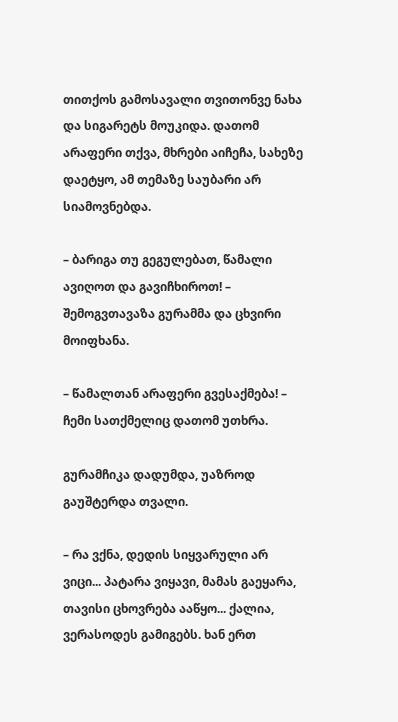თითქოს გამოსავალი თვითონვე ნახა და სიგარეტს მოუკიდა. დათომ არაფერი თქვა, მხრები აიჩეჩა, სახეზე დაეტყო, ამ თემაზე საუბარი არ სიამოვნებდა.

– ბარიგა თუ გეგულებათ, წამალი ავიღოთ და გავიჩხიროთ! – შემოგვთავაზა გურამმა და ცხვირი მოიფხანა.

– წამალთან არაფერი გვესაქმება! – ჩემი სათქმელიც დათომ უთხრა.

გურამჩიკა დადუმდა, უაზროდ გაუშტერდა თვალი.

– რა ვქნა, დედის სიყვარული არ ვიცი... პატარა ვიყავი, მამას გაეყარა, თავისი ცხოვრება ააწყო... ქალია, ვერასოდეს გამიგებს. ხან ერთ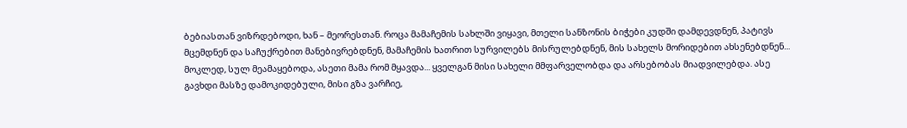ბებიასთან ვიზრდებოდი, ხან – მეორესთან. როცა მამაჩემის სახლში ვიყავი, მთელი სანზონის ბიჭები კუდში დამდევდნენ, პატივს მცემდნენ და საჩუქრებით მანებივრებდნენ, მამაჩემის ხათრით სურვილებს მისრულებდნენ, მის სახელს მორიდებით ახსენებდნენ... მოკლედ, სულ მეამაყებოდა, ასეთი მამა რომ მყავდა... ყველგან მისი სახელი მმფარველობდა და არსებობას მიადვილებდა. ასე გავხდი მასზე დამოკიდებული, მისი გზა ვარჩიე,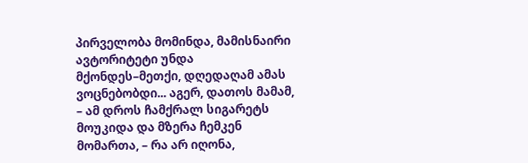პირველობა მომინდა, მამისნაირი ავტორიტეტი უნდა მქონდეს–მეთქი, დღედაღამ ამას ვოცნებობდი... აგერ, დათოს მამამ, – ამ დროს ჩამქრალ სიგარეტს მოუკიდა და მზერა ჩემკენ მომართა, – რა არ იღონა,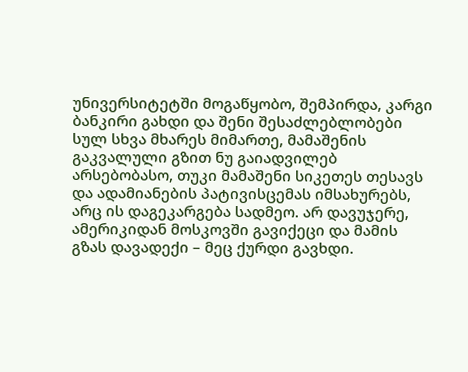უნივერსიტეტში მოგაწყობო, შემპირდა, კარგი ბანკირი გახდი და შენი შესაძლებლობები სულ სხვა მხარეს მიმართე, მამაშენის გაკვალული გზით ნუ გაიადვილებ არსებობასო, თუკი მამაშენი სიკეთეს თესავს და ადამიანების პატივისცემას იმსახურებს, არც ის დაგეკარგება სადმეო. არ დავუჯერე, ამერიკიდან მოსკოვში გავიქეცი და მამის გზას დავადექი – მეც ქურდი გავხდი.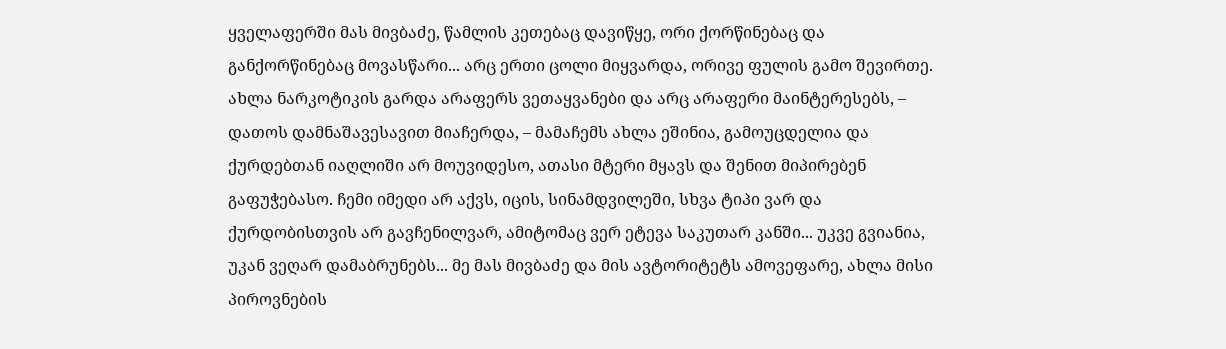ყველაფერში მას მივბაძე, წამლის კეთებაც დავიწყე, ორი ქორწინებაც და განქორწინებაც მოვასწარი... არც ერთი ცოლი მიყვარდა, ორივე ფულის გამო შევირთე. ახლა ნარკოტიკის გარდა არაფერს ვეთაყვანები და არც არაფერი მაინტერესებს, – დათოს დამნაშავესავით მიაჩერდა, – მამაჩემს ახლა ეშინია, გამოუცდელია და ქურდებთან იაღლიში არ მოუვიდესო, ათასი მტერი მყავს და შენით მიპირებენ გაფუჭებასო. ჩემი იმედი არ აქვს, იცის, სინამდვილეში, სხვა ტიპი ვარ და ქურდობისთვის არ გავჩენილვარ, ამიტომაც ვერ ეტევა საკუთარ კანში... უკვე გვიანია, უკან ვეღარ დამაბრუნებს... მე მას მივბაძე და მის ავტორიტეტს ამოვეფარე, ახლა მისი პიროვნების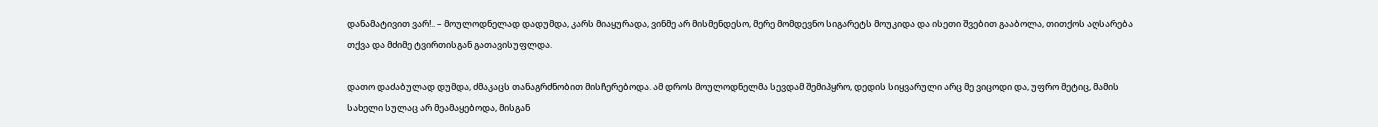დანამატივით ვარ!.. – მოულოდნელად დადუმდა, კარს მიაყურადა, ვინმე არ მისმენდესო, მერე მომდევნო სიგარეტს მოუკიდა და ისეთი შვებით გააბოლა, თითქოს აღსარება თქვა და მძიმე ტვირთისგან გათავისუფლდა.

დათო დაძაბულად დუმდა, ძმაკაცს თანაგრძნობით მისჩერებოდა. ამ დროს მოულოდნელმა სევდამ შემიპყრო, დედის სიყვარული არც მე ვიცოდი და, უფრო მეტიც, მამის სახელი სულაც არ მეამაყებოდა, მისგან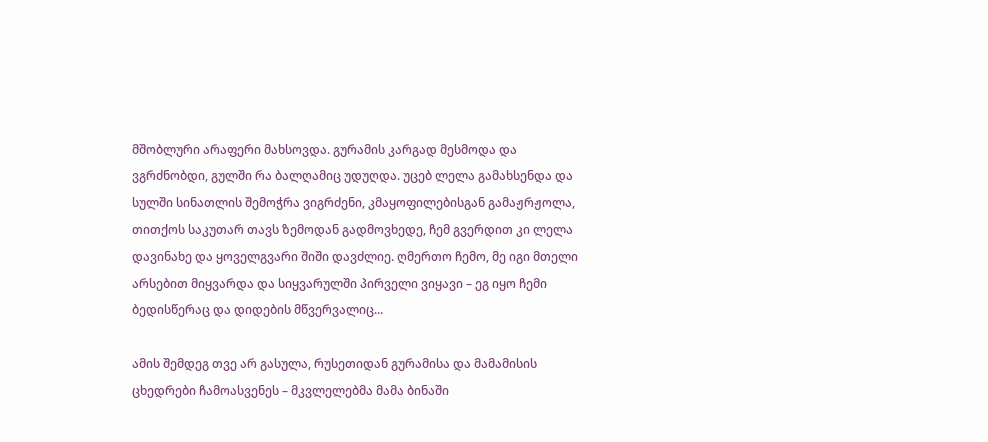მშობლური არაფერი მახსოვდა. გურამის კარგად მესმოდა და ვგრძნობდი, გულში რა ბალღამიც უდუღდა. უცებ ლელა გამახსენდა და სულში სინათლის შემოჭრა ვიგრძენი, კმაყოფილებისგან გამაჟრჟოლა, თითქოს საკუთარ თავს ზემოდან გადმოვხედე, ჩემ გვერდით კი ლელა დავინახე და ყოველგვარი შიში დავძლიე. ღმერთო ჩემო, მე იგი მთელი არსებით მიყვარდა და სიყვარულში პირველი ვიყავი – ეგ იყო ჩემი ბედისწერაც და დიდების მწვერვალიც...

ამის შემდეგ თვე არ გასულა, რუსეთიდან გურამისა და მამამისის ცხედრები ჩამოასვენეს – მკვლელებმა მამა ბინაში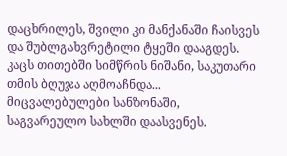დაცხრილეს, შვილი კი მანქანაში ჩაისვეს და შუბლგახვრეტილი ტყეში დააგდეს. კაცს თითებში სიმწრის ნიშანი, საკუთარი თმის ბღუჯა აღმოაჩნდა... მიცვალებულები სანზონაში, საგვარეულო სახლში დაასვენეს.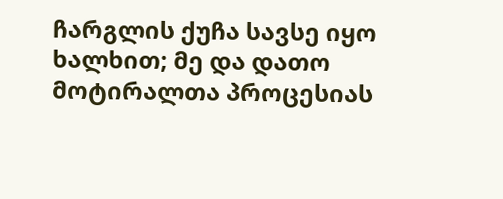ჩარგლის ქუჩა სავსე იყო ხალხით; მე და დათო მოტირალთა პროცესიას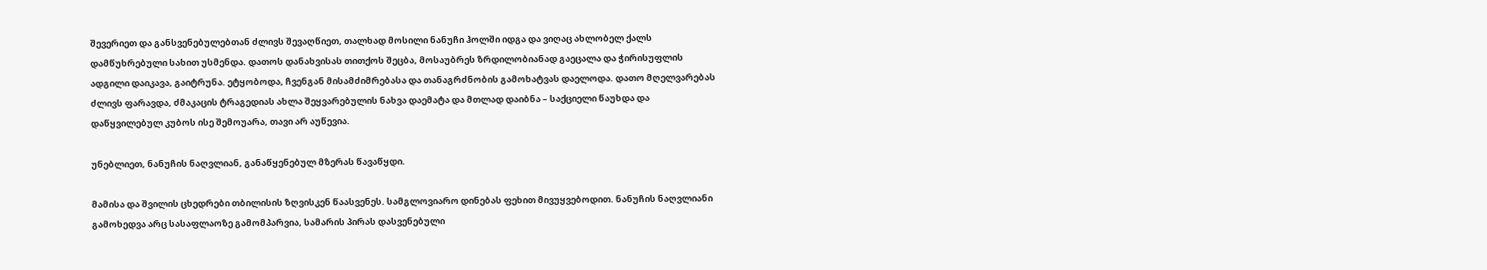შევერიეთ და განსვენებულებთან ძლივს შევაღწიეთ, თალხად მოსილი ნანუჩი ჰოლში იდგა და ვიღაც ახლობელ ქალს დამწუხრებული სახით უსმენდა. დათოს დანახვისას თითქოს შეცბა, მოსაუბრეს ზრდილობიანად გაეცალა და ჭირისუფლის ადგილი დაიკავა, გაიტრუნა. ეტყობოდა, ჩვენგან მისამძიმრებასა და თანაგრძნობის გამოხატვას დაელოდა. დათო მღელვარებას ძლივს ფარავდა, ძმაკაცის ტრაგედიას ახლა შეყვარებულის ნახვა დაემატა და მთლად დაიბნა – საქციელი წაუხდა და დაწყვილებულ კუბოს ისე შემოუარა, თავი არ აუწევია.

უნებლიეთ, ნანუჩის ნაღვლიან, განაწყენებულ მზერას წავაწყდი.

მამისა და შვილის ცხედრები თბილისის ზღვისკენ წაასვენეს. სამგლოვიარო დინებას ფეხით მივუყვებოდით. ნანუჩის ნაღვლიანი გამოხედვა არც სასაფლაოზე გამომპარვია, სამარის პირას დასვენებული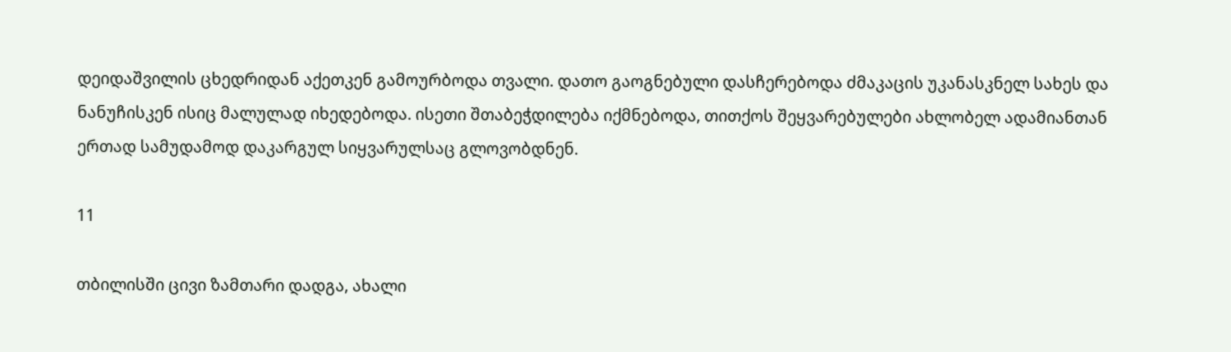დეიდაშვილის ცხედრიდან აქეთკენ გამოურბოდა თვალი. დათო გაოგნებული დასჩერებოდა ძმაკაცის უკანასკნელ სახეს და ნანუჩისკენ ისიც მალულად იხედებოდა. ისეთი შთაბეჭდილება იქმნებოდა, თითქოს შეყვარებულები ახლობელ ადამიანთან ერთად სამუდამოდ დაკარგულ სიყვარულსაც გლოვობდნენ.

11

თბილისში ცივი ზამთარი დადგა, ახალი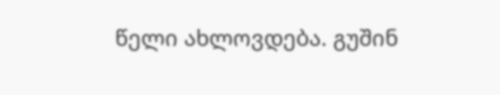წელი ახლოვდება. გუშინ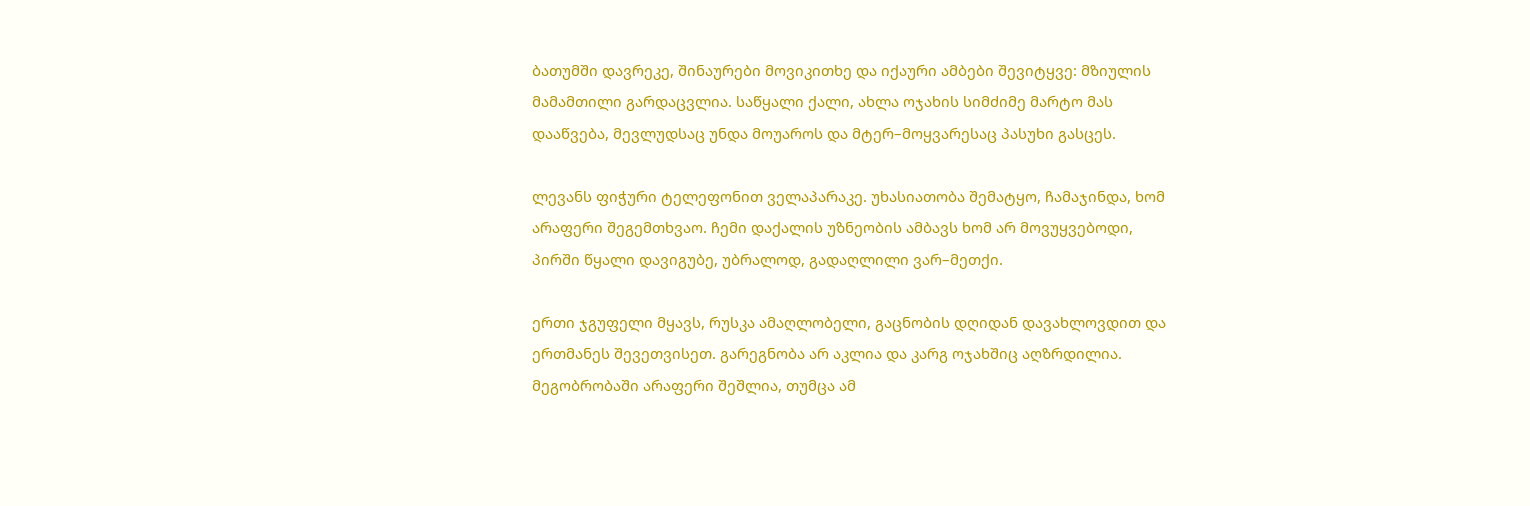ბათუმში დავრეკე, შინაურები მოვიკითხე და იქაური ამბები შევიტყვე: მზიულის მამამთილი გარდაცვლია. საწყალი ქალი, ახლა ოჯახის სიმძიმე მარტო მას დააწვება, მევლუდსაც უნდა მოუაროს და მტერ–მოყვარესაც პასუხი გასცეს.

ლევანს ფიჭური ტელეფონით ველაპარაკე. უხასიათობა შემატყო, ჩამაჯინდა, ხომ არაფერი შეგემთხვაო. ჩემი დაქალის უზნეობის ამბავს ხომ არ მოვუყვებოდი, პირში წყალი დავიგუბე, უბრალოდ, გადაღლილი ვარ–მეთქი.

ერთი ჯგუფელი მყავს, რუსკა ამაღლობელი, გაცნობის დღიდან დავახლოვდით და ერთმანეს შევეთვისეთ. გარეგნობა არ აკლია და კარგ ოჯახშიც აღზრდილია. მეგობრობაში არაფერი შეშლია, თუმცა ამ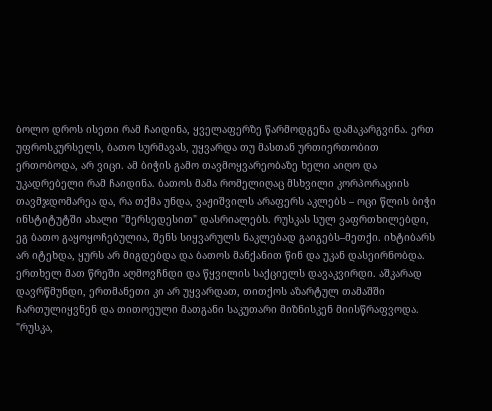ბოლო დროს ისეთი რამ ჩაიდინა, ყველაფერზე წარმოდგენა დამაკარგვინა. ერთ უფროსკურსელს, ბათო სურმავას, უყვარდა თუ მასთან ურთიერთობით ერთობოდა, არ ვიცი. ამ ბიჭის გამო თავმოყვარეობაზე ხელი აიღო და უკადრებელი რამ ჩაიდინა. ბათოს მამა რომელიღაც მსხვილი კორპორაციის თავმჯდომარეა და, რა თქმა უნდა, ვაჟიშვილს არაფერს აკლებს – ოცი წლის ბიჭი ინსტიტუტში ახალი "მერსედესით" დასრიალებს. რუსკას სულ ვაფრთხილებდი, ეგ ბათო გაყოყოჩებულია, შენს სიყვარულს ნაკლებად გაიგებს–მეთქი. იხტიბარს არ იტეხდა, ყურს არ მიგდებდა და ბათოს მანქანით წინ და უკან დასეირნობდა. ერთხელ მათ წრეში აღმოვჩნდი და წყვილის საქციელს დავაკვირდი. აშკარად დავრწმუნდი, ერთმანეთი კი არ უყვარდათ, თითქოს აზარტულ თამაშში ჩართულიყვნენ და თითოეული მათგანი საკუთარი მიზნისკენ მიისწრაფვოდა. "რუსკა,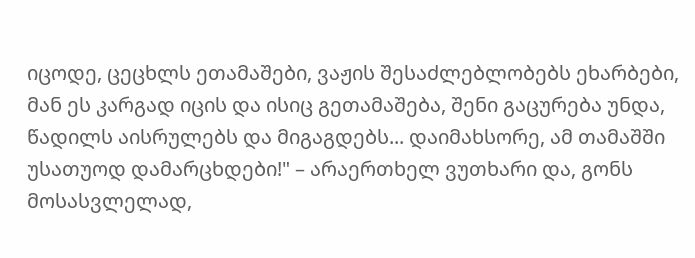იცოდე, ცეცხლს ეთამაშები, ვაჟის შესაძლებლობებს ეხარბები, მან ეს კარგად იცის და ისიც გეთამაშება, შენი გაცურება უნდა, წადილს აისრულებს და მიგაგდებს... დაიმახსორე, ამ თამაშში უსათუოდ დამარცხდები!" – არაერთხელ ვუთხარი და, გონს მოსასვლელად,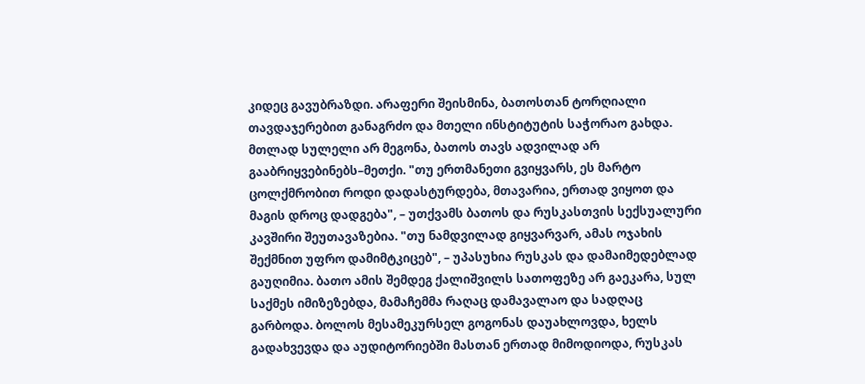კიდეც გავუბრაზდი. არაფერი შეისმინა, ბათოსთან ტორღიალი თავდაჯერებით განაგრძო და მთელი ინსტიტუტის საჭორაო გახდა. მთლად სულელი არ მეგონა, ბათოს თავს ადვილად არ გააბრიყვებინებს–მეთქი. "თუ ერთმანეთი გვიყვარს, ეს მარტო ცოლქმრობით როდი დადასტურდება, მთავარია, ერთად ვიყოთ და მაგის დროც დადგება", – უთქვამს ბათოს და რუსკასთვის სექსუალური კავშირი შეუთავაზებია. "თუ ნამდვილად გიყვარვარ, ამას ოჯახის შექმნით უფრო დამიმტკიცებ", – უპასუხია რუსკას და დამაიმედებლად გაუღიმია. ბათო ამის შემდეგ ქალიშვილს სათოფეზე არ გაეკარა, სულ საქმეს იმიზეზებდა, მამაჩემმა რაღაც დამავალაო და სადღაც გარბოდა. ბოლოს მესამეკურსელ გოგონას დაუახლოვდა, ხელს გადახვევდა და აუდიტორიებში მასთან ერთად მიმოდიოდა, რუსკას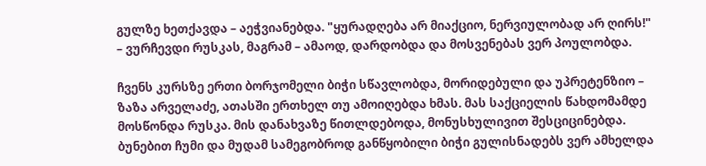გულზე ხეთქავდა – აეჭვიანებდა. "ყურადღება არ მიაქციო, ნერვიულობად არ ღირს!" – ვურჩევდი რუსკას, მაგრამ – ამაოდ, დარდობდა და მოსვენებას ვერ პოულობდა.

ჩვენს კურსზე ერთი ბორჯომელი ბიჭი სწავლობდა, მორიდებული და უპრეტენზიო – ზაზა არველაძე, ათასში ერთხელ თუ ამოიღებდა ხმას. მას საქციელის წახდომამდე მოსწონდა რუსკა. მის დანახვაზე წითლდებოდა, მონუსხულივით შესციცინებდა. ბუნებით ჩუმი და მუდამ სამეგობროდ განწყობილი ბიჭი გულისნადებს ვერ ამხელდა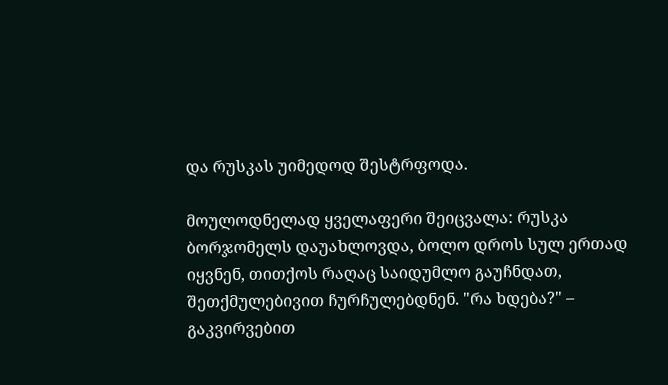და რუსკას უიმედოდ შესტრფოდა.

მოულოდნელად ყველაფერი შეიცვალა: რუსკა ბორჯომელს დაუახლოვდა, ბოლო დროს სულ ერთად იყვნენ, თითქოს რაღაც საიდუმლო გაუჩნდათ, შეთქმულებივით ჩურჩულებდნენ. "რა ხდება?" – გაკვირვებით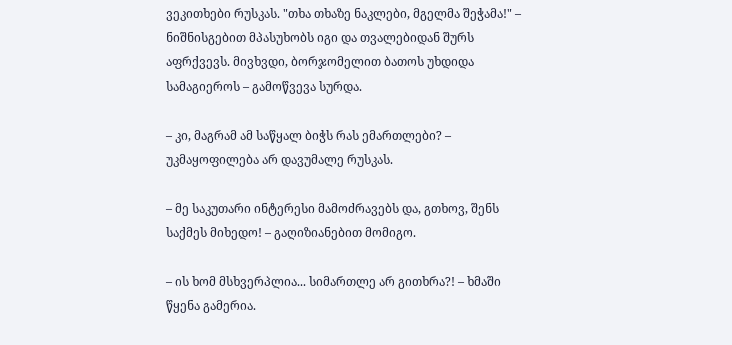ვეკითხები რუსკას. "თხა თხაზე ნაკლები, მგელმა შეჭამა!" – ნიშნისგებით მპასუხობს იგი და თვალებიდან შურს აფრქვევს. მივხვდი, ბორჯომელით ბათოს უხდიდა სამაგიეროს – გამოწვევა სურდა.

– კი, მაგრამ ამ საწყალ ბიჭს რას ემართლები? – უკმაყოფილება არ დავუმალე რუსკას.

– მე საკუთარი ინტერესი მამოძრავებს და, გთხოვ, შენს საქმეს მიხედო! – გაღიზიანებით მომიგო.

– ის ხომ მსხვერპლია... სიმართლე არ გითხრა?! – ხმაში წყენა გამერია.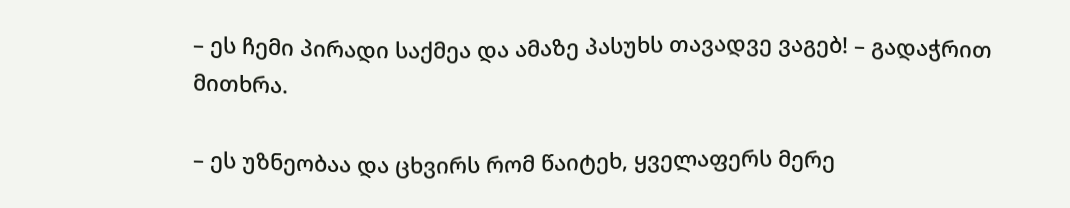– ეს ჩემი პირადი საქმეა და ამაზე პასუხს თავადვე ვაგებ! – გადაჭრით მითხრა.

– ეს უზნეობაა და ცხვირს რომ წაიტეხ, ყველაფერს მერე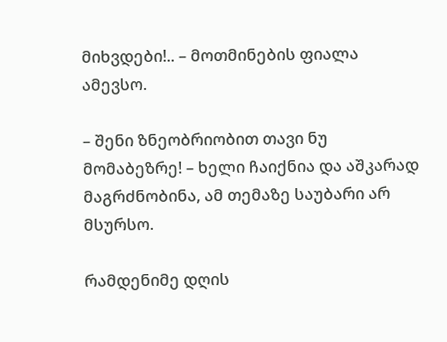მიხვდები!.. – მოთმინების ფიალა ამევსო.

– შენი ზნეობრიობით თავი ნუ მომაბეზრე! – ხელი ჩაიქნია და აშკარად მაგრძნობინა, ამ თემაზე საუბარი არ მსურსო.

რამდენიმე დღის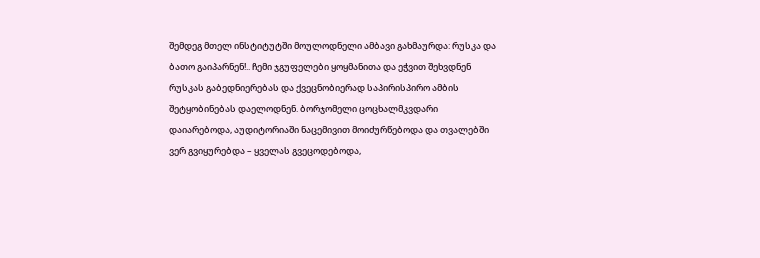შემდეგ მთელ ინსტიტუტში მოულოდნელი ამბავი გახმაურდა: რუსკა და ბათო გაიპარნენ!.. ჩემი ჯგუფელები ყოყმანითა და ეჭვით შეხვდნენ რუსკას გაბედნიერებას და ქვეცნობიერად საპირისპირო ამბის შეტყობინებას დაელოდნენ. ბორჯომელი ცოცხალმკვდარი დაიარებოდა, აუდიტორიაში ნაცემივით მოიძურწებოდა და თვალებში ვერ გვიყურებდა – ყველას გვეცოდებოდა,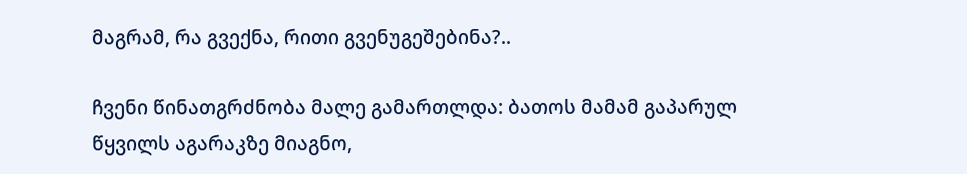მაგრამ, რა გვექნა, რითი გვენუგეშებინა?..

ჩვენი წინათგრძნობა მალე გამართლდა: ბათოს მამამ გაპარულ წყვილს აგარაკზე მიაგნო,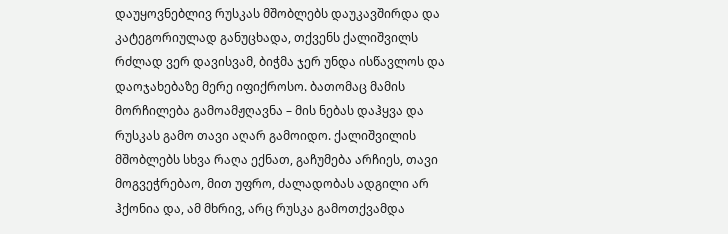დაუყოვნებლივ რუსკას მშობლებს დაუკავშირდა და კატეგორიულად განუცხადა, თქვენს ქალიშვილს რძლად ვერ დავისვამ, ბიჭმა ჯერ უნდა ისწავლოს და დაოჯახებაზე მერე იფიქროსო. ბათომაც მამის მორჩილება გამოამჟღავნა – მის ნებას დაჰყვა და რუსკას გამო თავი აღარ გამოიდო. ქალიშვილის მშობლებს სხვა რაღა ექნათ, გაჩუმება არჩიეს, თავი მოგვეჭრებაო, მით უფრო, ძალადობას ადგილი არ ჰქონია და, ამ მხრივ, არც რუსკა გამოთქვამდა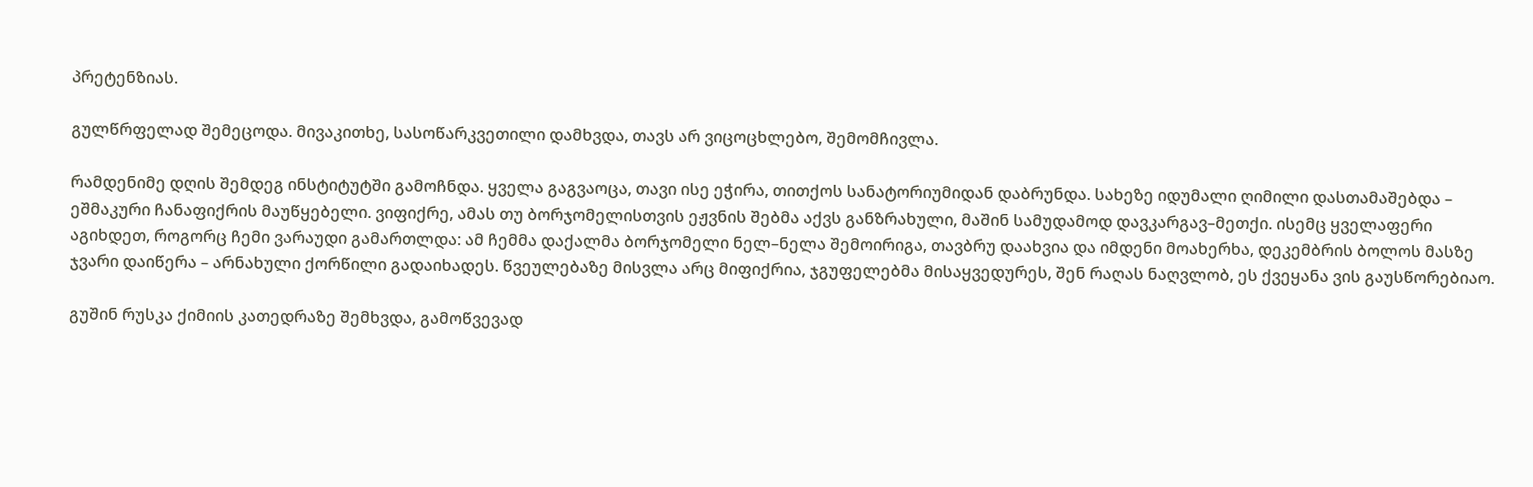პრეტენზიას.

გულწრფელად შემეცოდა. მივაკითხე, სასოწარკვეთილი დამხვდა, თავს არ ვიცოცხლებო, შემომჩივლა.

რამდენიმე დღის შემდეგ ინსტიტუტში გამოჩნდა. ყველა გაგვაოცა, თავი ისე ეჭირა, თითქოს სანატორიუმიდან დაბრუნდა. სახეზე იდუმალი ღიმილი დასთამაშებდა – ეშმაკური ჩანაფიქრის მაუწყებელი. ვიფიქრე, ამას თუ ბორჯომელისთვის ეჟვნის შებმა აქვს განზრახული, მაშინ სამუდამოდ დავკარგავ–მეთქი. ისემც ყველაფერი აგიხდეთ, როგორც ჩემი ვარაუდი გამართლდა: ამ ჩემმა დაქალმა ბორჯომელი ნელ–ნელა შემოირიგა, თავბრუ დაახვია და იმდენი მოახერხა, დეკემბრის ბოლოს მასზე ჯვარი დაიწერა – არნახული ქორწილი გადაიხადეს. წვეულებაზე მისვლა არც მიფიქრია, ჯგუფელებმა მისაყვედურეს, შენ რაღას ნაღვლობ, ეს ქვეყანა ვის გაუსწორებიაო.

გუშინ რუსკა ქიმიის კათედრაზე შემხვდა, გამოწვევად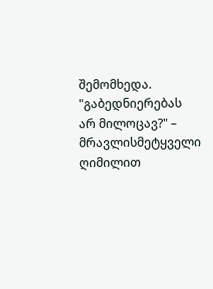შემომხედა. "გაბედნიერებას არ მილოცავ?" – მრავლისმეტყველი ღიმილით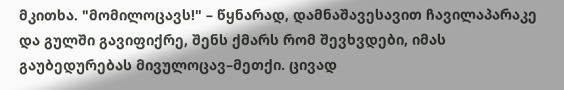მკითხა. "მომილოცავს!" – წყნარად, დამნაშავესავით ჩავილაპარაკე და გულში გავიფიქრე, შენს ქმარს რომ შევხვდები, იმას გაუბედურებას მივულოცავ–მეთქი. ცივად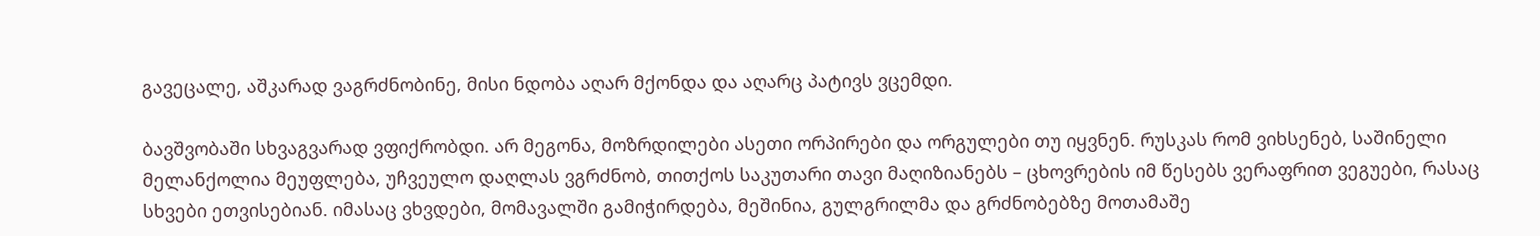გავეცალე, აშკარად ვაგრძნობინე, მისი ნდობა აღარ მქონდა და აღარც პატივს ვცემდი.

ბავშვობაში სხვაგვარად ვფიქრობდი. არ მეგონა, მოზრდილები ასეთი ორპირები და ორგულები თუ იყვნენ. რუსკას რომ ვიხსენებ, საშინელი მელანქოლია მეუფლება, უჩვეულო დაღლას ვგრძნობ, თითქოს საკუთარი თავი მაღიზიანებს – ცხოვრების იმ წესებს ვერაფრით ვეგუები, რასაც სხვები ეთვისებიან. იმასაც ვხვდები, მომავალში გამიჭირდება, მეშინია, გულგრილმა და გრძნობებზე მოთამაშე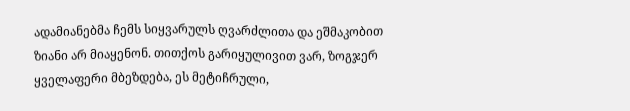ადამიანებმა ჩემს სიყვარულს ღვარძლითა და ეშმაკობით ზიანი არ მიაყენონ. თითქოს გარიყულივით ვარ, ზოგჯერ ყველაფერი მბეზდება, ეს მეტიჩრული,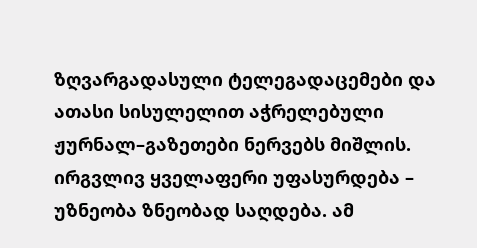ზღვარგადასული ტელეგადაცემები და ათასი სისულელით აჭრელებული ჟურნალ–გაზეთები ნერვებს მიშლის. ირგვლივ ყველაფერი უფასურდება – უზნეობა ზნეობად საღდება. ამ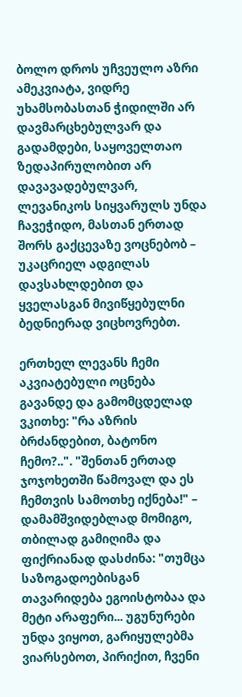ბოლო დროს უჩვეულო აზრი ამეკვიატა, ვიდრე უხამსობასთან ჭიდილში არ დავმარცხებულვარ და გადამდები, საყოველთაო ზედაპირულობით არ დავავადებულვარ, ლევანიკოს სიყვარულს უნდა ჩავეჭიდო, მასთან ერთად შორს გაქცევაზე ვოცნებობ – უკაცრიელ ადგილას დავსახლდებით და ყველასგან მივიწყებულნი ბედნიერად ვიცხოვრებთ.

ერთხელ ლევანს ჩემი აკვიატებული ოცნება გავანდე და გამომცდელად ვკითხე: "რა აზრის ბრძანდებით, ბატონო ჩემო?..". "შენთან ერთად ჯოჯოხეთში წამოვალ და ეს ჩემთვის სამოთხე იქნება!" – დამამშვიდებლად მომიგო, თბილად გამიღიმა და ფიქრიანად დასძინა: "თუმცა საზოგადოებისგან თავარიდება ეგოისტობაა და მეტი არაფერი... უგუნურები უნდა ვიყოთ, გარიყულებმა ვიარსებოთ, პირიქით, ჩვენი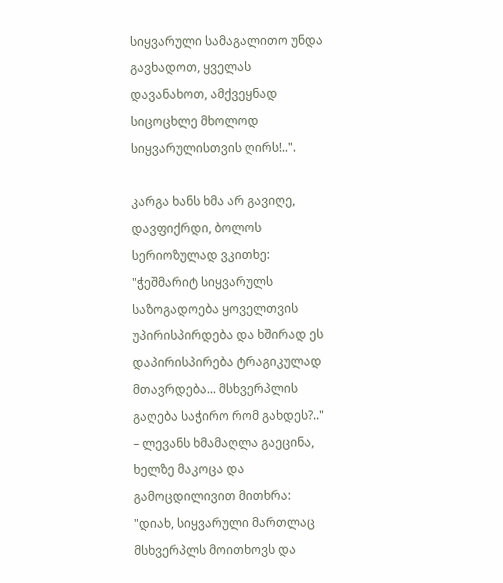სიყვარული სამაგალითო უნდა გავხადოთ, ყველას დავანახოთ, ამქვეყნად სიცოცხლე მხოლოდ სიყვარულისთვის ღირს!..".

კარგა ხანს ხმა არ გავიღე, დავფიქრდი, ბოლოს სერიოზულად ვკითხე: "ჭეშმარიტ სიყვარულს საზოგადოება ყოველთვის უპირისპირდება და ხშირად ეს დაპირისპირება ტრაგიკულად მთავრდება... მსხვერპლის გაღება საჭირო რომ გახდეს?.." – ლევანს ხმამაღლა გაეცინა, ხელზე მაკოცა და გამოცდილივით მითხრა: "დიახ, სიყვარული მართლაც მსხვერპლს მოითხოვს და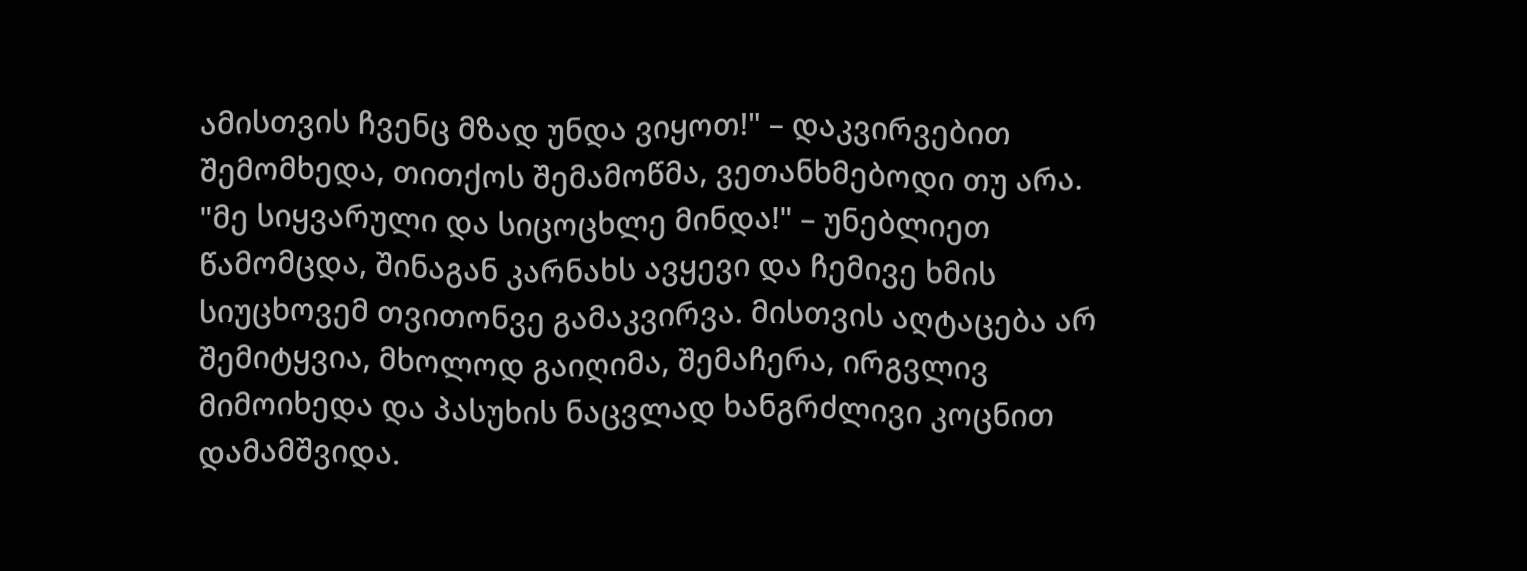ამისთვის ჩვენც მზად უნდა ვიყოთ!" – დაკვირვებით შემომხედა, თითქოს შემამოწმა, ვეთანხმებოდი თუ არა. "მე სიყვარული და სიცოცხლე მინდა!" – უნებლიეთ წამომცდა, შინაგან კარნახს ავყევი და ჩემივე ხმის სიუცხოვემ თვითონვე გამაკვირვა. მისთვის აღტაცება არ შემიტყვია, მხოლოდ გაიღიმა, შემაჩერა, ირგვლივ მიმოიხედა და პასუხის ნაცვლად ხანგრძლივი კოცნით დამამშვიდა.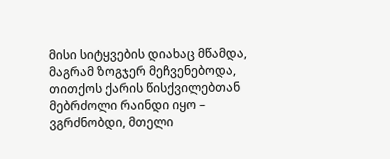მისი სიტყვების დიახაც მწამდა, მაგრამ ზოგჯერ მეჩვენებოდა, თითქოს ქარის წისქვილებთან მებრძოლი რაინდი იყო – ვგრძნობდი, მთელი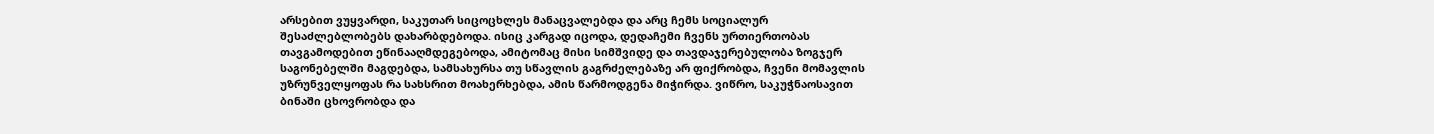არსებით ვუყვარდი, საკუთარ სიცოცხლეს მანაცვალებდა და არც ჩემს სოციალურ შესაძლებლობებს დახარბდებოდა. ისიც კარგად იცოდა, დედაჩემი ჩვენს ურთიერთობას თავგამოდებით ეწინააღმდეგებოდა, ამიტომაც მისი სიმშვიდე და თავდაჯერებულობა ზოგჯერ საგონებელში მაგდებდა, სამსახურსა თუ სწავლის გაგრძელებაზე არ ფიქრობდა, ჩვენი მომავლის უზრუნველყოფას რა სახსრით მოახერხებდა, ამის წარმოდგენა მიჭირდა. ვიწრო, საკუჭნაოსავით ბინაში ცხოვრობდა და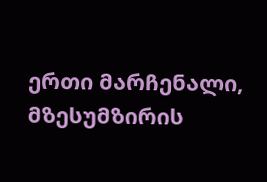ერთი მარჩენალი, მზესუმზირის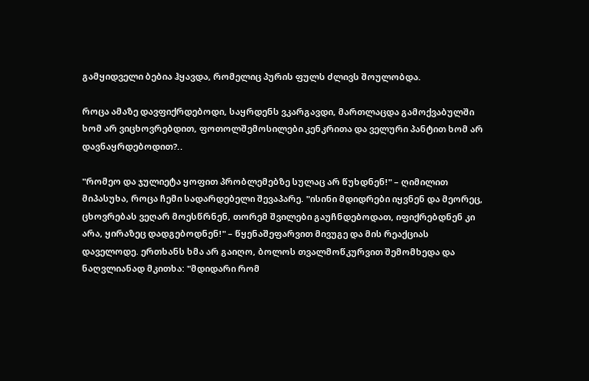გამყიდველი ბებია ჰყავდა, რომელიც პურის ფულს ძლივს შოულობდა.

როცა ამაზე დავფიქრდებოდი, საყრდენს ვკარგავდი, მართლაცდა გამოქვაბულში ხომ არ ვიცხოვრებდით, ფოთოლშემოსილები კენკრითა და ველური პანტით ხომ არ დავნაყრდებოდით?..

"რომეო და ჯულიეტა ყოფით პრობლემებზე სულაც არ წუხდნენ!" – ღიმილით მიპასუხა, როცა ჩემი სადარდებელი შევაპარე. "ისინი მდიდრები იყვნენ და მეორეც, ცხოვრებას ვეღარ მოესწრნენ, თორემ შვილები გაუჩნდებოდათ, იფიქრებდნენ კი არა, ყირაზეც დადგებოდნენ!" – წყენაშეფარვით მივუგე და მის რეაქციას დაველოდე. ერთხანს ხმა არ გაიღო, ბოლოს თვალმოწკურვით შემომხედა და ნაღვლიანად მკითხა: "მდიდარი რომ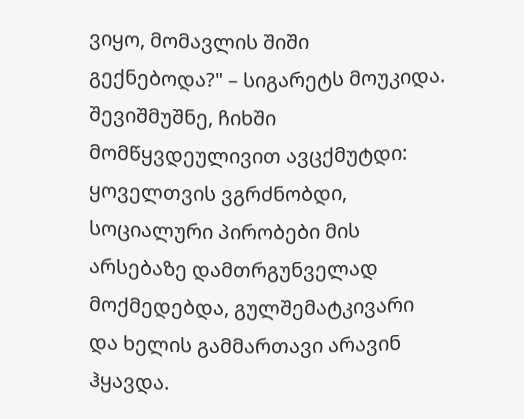ვიყო, მომავლის შიში გექნებოდა?" – სიგარეტს მოუკიდა. შევიშმუშნე, ჩიხში მომწყვდეულივით ავცქმუტდი: ყოველთვის ვგრძნობდი, სოციალური პირობები მის არსებაზე დამთრგუნველად მოქმედებდა, გულშემატკივარი და ხელის გამმართავი არავინ ჰყავდა.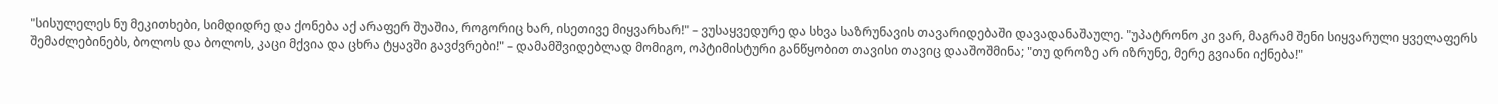"სისულელეს ნუ მეკითხები, სიმდიდრე და ქონება აქ არაფერ შუაშია, როგორიც ხარ, ისეთივე მიყვარხარ!" – ვუსაყვედურე და სხვა საზრუნავის თავარიდებაში დავადანაშაულე. "უპატრონო კი ვარ, მაგრამ შენი სიყვარული ყველაფერს შემაძლებინებს, ბოლოს და ბოლოს, კაცი მქვია და ცხრა ტყავში გავძვრები!" – დამამშვიდებლად მომიგო, ოპტიმისტური განწყობით თავისი თავიც დააშოშმინა; "თუ დროზე არ იზრუნე, მერე გვიანი იქნება!"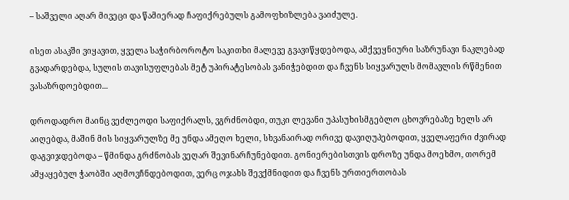– საშველი აღარ მივეცი და წამიერად ჩაფიქრებულს გამოფხიზლება ვაიძულე.

ისეთ ასაკში ვიყავით, ყველა საჭირბოროტო საკითხი მალევე გვავიწყდებოდა, ამქვეყნიური საზრუნავი ნაკლებად გვადარდებდა, სულის თავისუფლებას მეტ უპირატესობას ვანიჭებდით და ჩვენს სიყვარულს მომავლის რწმენით ვასაზრდოებდით...

დროდადრო მაინც ვეძლეოდი საფიქრალს, ვგრძნობდი, თუკი ლევანი უპასუხისმგებლო ცხოვრებაზე ხელს არ აიღებდა, მაშინ მის სიყვარულზე მე უნდა ამეღო ხელი, სხვანაირად ორივე დავიღუპებოდით, ყველაფერი ძვირად დაგვიჯდებოდა – წმინდა გრძნობას ვეღარ შევინარჩუნებდით. გონიერებისთვის დროზე უნდა მოეხმო, თორემ ამყაყებულ ჭაობში აღმოვჩნდებოდით, ვერც ოჯახს შევქმნიდით და ჩვენს ურთიერთობას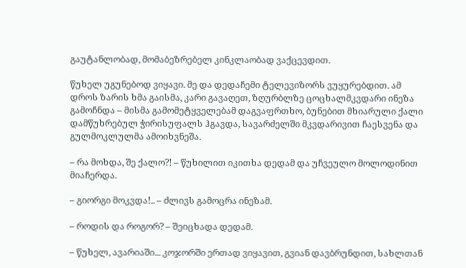გაუტანლობად, მომაბეზრებელ კინკლაობად ვაქცევდით.

წუხელ უგუნებოდ ვიყავი. მე და დედაჩემი ტელევიზორს ვუყურებდით. ამ დროს ზარის ხმა გაისმა, კარი გავაღეთ, ზღურბლზე ცოცხალმკვდარი ინეზა გამოჩნდა – მისმა გამომეტყველებამ დაგვაფრთხო, ბუნებით მხიარული ქალი დამწუხრებულ ჭირისუფალს ჰგავდა, სავარძელში მკვდარივით ჩაესვენა და გულმოკლულმა ამოიხვნეშა.

– რა მოხდა, შე ქალო?! – წუხილით იკითხა დედამ და უჩვეულო მოლოდინით მიაჩერდა.

– გიორგი მოკვდა!.. – ძლივს გამოცრა ინეზამ.

– როდის და როგორ? – შეიცხადა დედამ.

– წუხელ, ავარიაში... კოჯორში ერთად ვიყავით, გვიან დავბრუნდით, სახლთან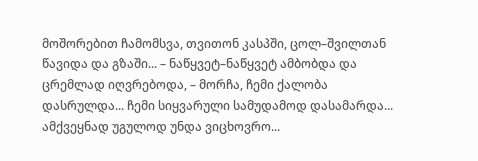მოშორებით ჩამომსვა, თვითონ კასპში, ცოლ–შვილთან წავიდა და გზაში... – ნაწყვეტ–ნაწყვეტ ამბობდა და ცრემლად იღვრებოდა, – მორჩა, ჩემი ქალობა დასრულდა... ჩემი სიყვარული სამუდამოდ დასამარდა... ამქვეყნად უგულოდ უნდა ვიცხოვრო...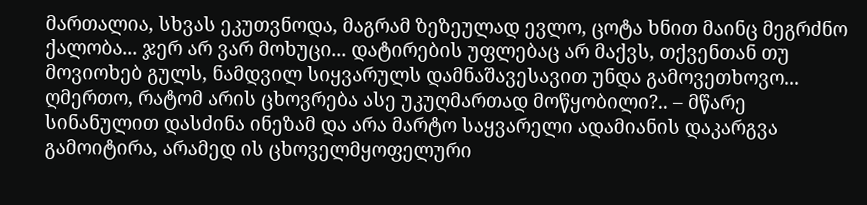მართალია, სხვას ეკუთვნოდა, მაგრამ ზეზეულად ევლო, ცოტა ხნით მაინც მეგრძნო ქალობა... ჯერ არ ვარ მოხუცი... დატირების უფლებაც არ მაქვს, თქვენთან თუ მოვიოხებ გულს, ნამდვილ სიყვარულს დამნაშავესავით უნდა გამოვეთხოვო... ღმერთო, რატომ არის ცხოვრება ასე უკუღმართად მოწყობილი?.. – მწარე სინანულით დასძინა ინეზამ და არა მარტო საყვარელი ადამიანის დაკარგვა გამოიტირა, არამედ ის ცხოველმყოფელური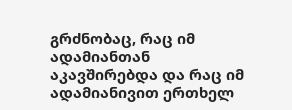გრძნობაც, რაც იმ ადამიანთან აკავშირებდა და რაც იმ ადამიანივით ერთხელ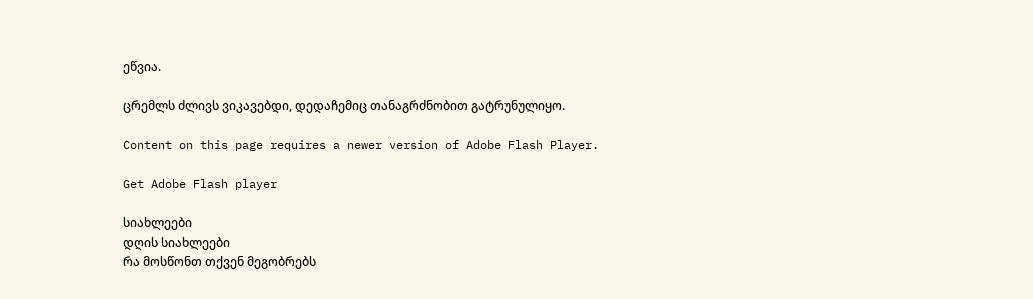ეწვია.

ცრემლს ძლივს ვიკავებდი, დედაჩემიც თანაგრძნობით გატრუნულიყო.

Content on this page requires a newer version of Adobe Flash Player.

Get Adobe Flash player

სიახლეები
დღის სიახლეები
რა მოსწონთ თქვენ მეგობრებს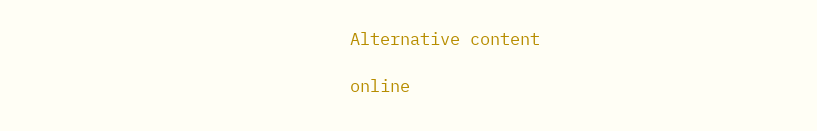Alternative content

online